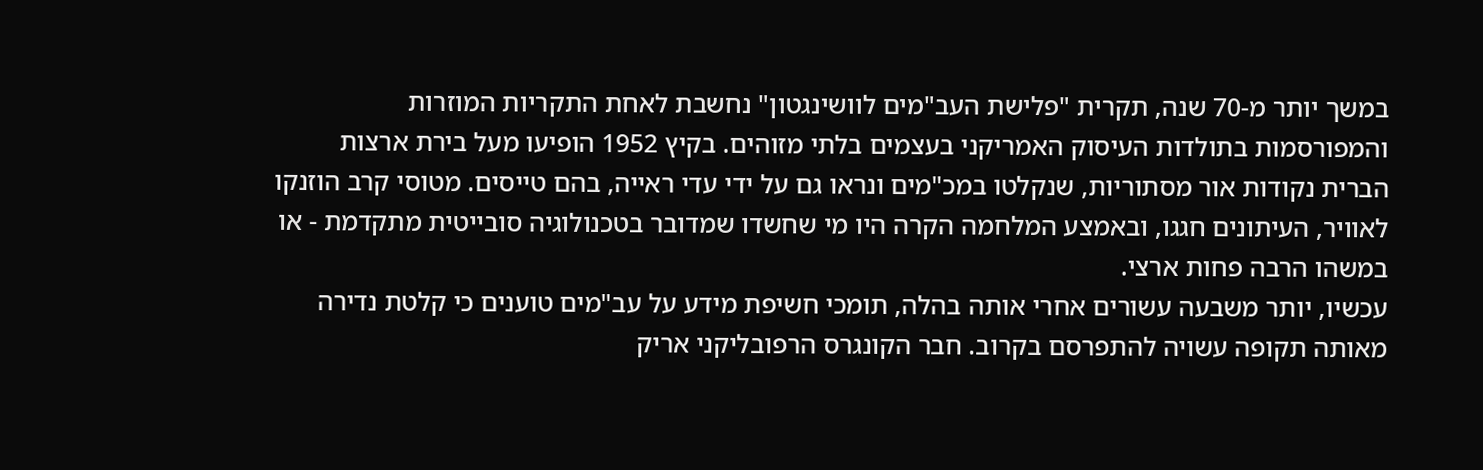במשך יותר מ-70 שנה, תקרית "פלישת העב"מים לוושינגטון" נחשבת לאחת התקריות המוזרות והמפורסמות בתולדות העיסוק האמריקני בעצמים בלתי מזוהים. בקיץ 1952 הופיעו מעל בירת ארצות הברית נקודות אור מסתוריות, שנקלטו במכ"מים ונראו גם על ידי עדי ראייה, בהם טייסים. מטוסי קרב הוזנקו לאוויר, העיתונים חגגו, ובאמצע המלחמה הקרה היו מי שחשדו שמדובר בטכנולוגיה סובייטית מתקדמת - או במשהו הרבה פחות ארצי.
עכשיו, יותר משבעה עשורים אחרי אותה בהלה, תומכי חשיפת מידע על עב"מים טוענים כי קלטת נדירה מאותה תקופה עשויה להתפרסם בקרוב. חבר הקונגרס הרפובליקני אריק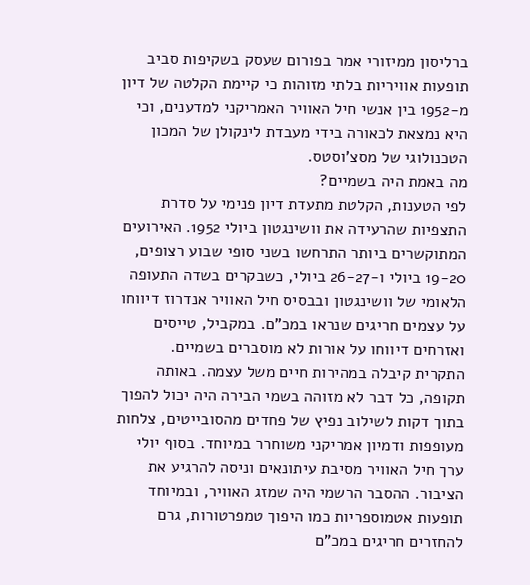ברליסון ממיזורי אמר בפורום שעסק בשקיפות סביב תופעות אוויריות בלתי מזוהות כי קיימת הקלטה של דיון מ-1952 בין אנשי חיל האוויר האמריקני למדענים, וכי היא נמצאת לכאורה בידי מעבדת לינקולן של המכון הטכנולוגי של מסצ'וסטס.
מה באמת היה בשמיים?
לפי הטענות, הקלטת מתעדת דיון פנימי על סדרת התצפיות שהרעידה את וושינגטון ביולי 1952. האירועים המתוקשרים ביותר התרחשו בשני סופי שבוע רצופים, 19-20 ביולי ו-26-27 ביולי, כשבקרים בשדה התעופה הלאומי של וושינגטון ובבסיס חיל האוויר אנדרוז דיווחו על עצמים חריגים שנראו במכ"ם. במקביל, טייסים ואזרחים דיווחו על אורות לא מוסברים בשמיים.
התקרית קיבלה במהירות חיים משל עצמה. באותה תקופה, כל דבר לא מזוהה בשמי הבירה היה יכול להפוך בתוך דקות לשילוב נפיץ של פחדים מהסובייטים, צלחות מעופפות ודמיון אמריקני משוחרר במיוחד. בסוף יולי ערך חיל האוויר מסיבת עיתונאים וניסה להרגיע את הציבור. ההסבר הרשמי היה שמזג האוויר, ובמיוחד תופעות אטמוספריות כמו היפוך טמפרטורות, גרם להחזרים חריגים במכ"ם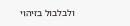ולבלבול בזיהוי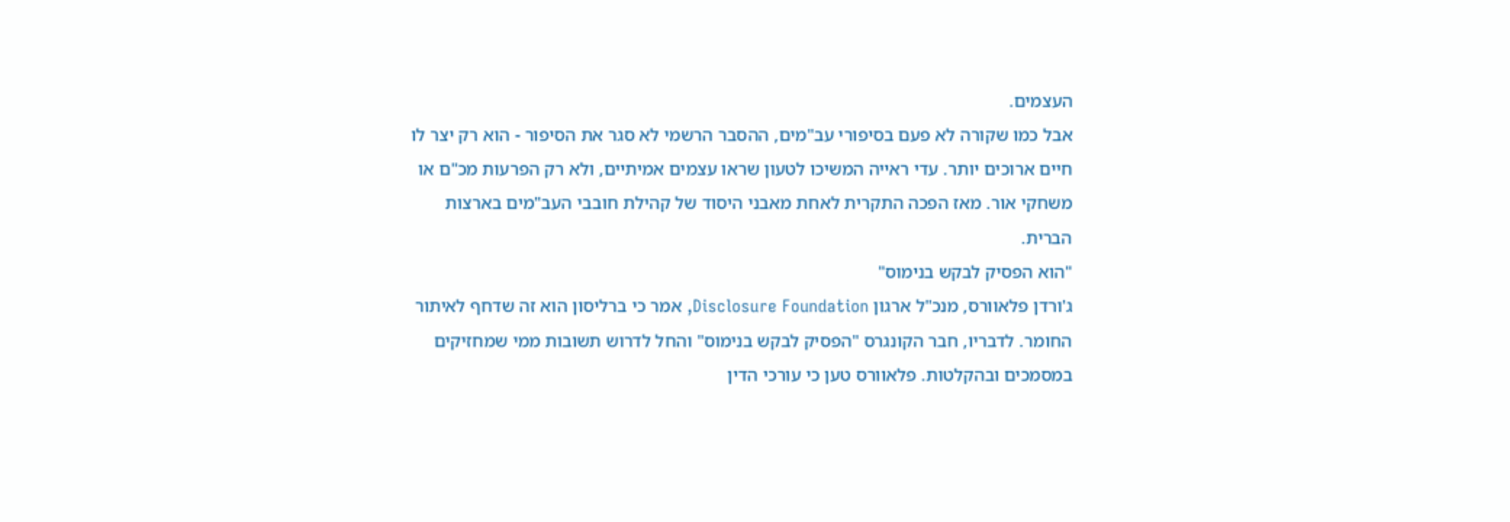העצמים.
אבל כמו שקורה לא פעם בסיפורי עב"מים, ההסבר הרשמי לא סגר את הסיפור - הוא רק יצר לו חיים ארוכים יותר. עדי ראייה המשיכו לטעון שראו עצמים אמיתיים, ולא רק הפרעות מכ"ם או משחקי אור. מאז הפכה התקרית לאחת מאבני היסוד של קהילת חובבי העב"מים בארצות הברית.
"הוא הפסיק לבקש בנימוס"
ג'ורדן פלאוורס, מנכ"ל ארגון Disclosure Foundation, אמר כי ברליסון הוא זה שדחף לאיתור החומר. לדבריו, חבר הקונגרס "הפסיק לבקש בנימוס" והחל לדרוש תשובות ממי שמחזיקים במסמכים ובהקלטות. פלאוורס טען כי עורכי הדין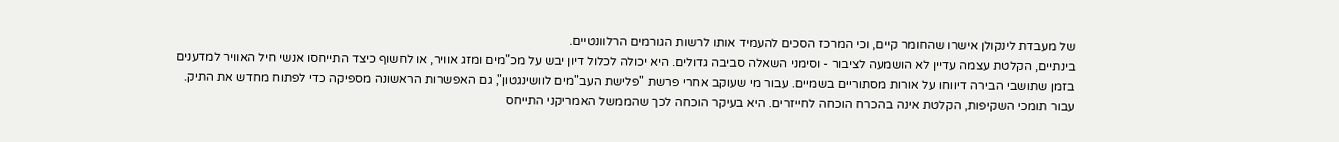של מעבדת לינקולן אישרו שהחומר קיים, וכי המרכז הסכים להעמיד אותו לרשות הגורמים הרלוונטיים.
בינתיים, הקלטת עצמה עדיין לא הושמעה לציבור - וסימני השאלה סביבה גדולים. היא יכולה לכלול דיון יבש על מכ"מים ומזג אוויר, או לחשוף כיצד התייחסו אנשי חיל האוויר למדענים בזמן שתושבי הבירה דיווחו על אורות מסתוריים בשמיים. עבור מי שעוקב אחרי פרשת "פלישת העב"מים לוושינגטון", גם האפשרות הראשונה מספיקה כדי לפתוח מחדש את התיק.
עבור תומכי השקיפות, הקלטת אינה בהכרח הוכחה לחייזרים. היא בעיקר הוכחה לכך שהממשל האמריקני התייחס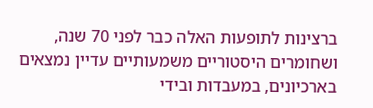ברצינות לתופעות האלה כבר לפני 70 שנה, ושחומרים היסטוריים משמעותיים עדיין נמצאים בארכיונים, במעבדות ובידי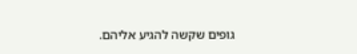גופים שקשה להגיע אליהם.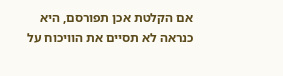אם הקלטת אכן תפורסם, היא כנראה לא תסיים את הוויכוח על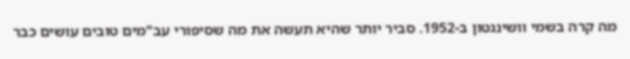מה קרה בשמי וושינגטון ב-1952. סביר יותר שהיא תעשה את מה שסיפורי עב"מים טובים עושים כבר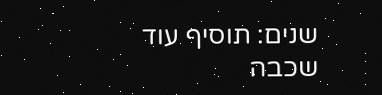שנים: תוסיף עוד שכבה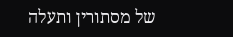של מסתורין ותעלה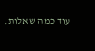עוד כמה שאלות.